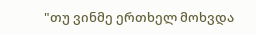"თუ ვინმე ერთხელ მოხვდა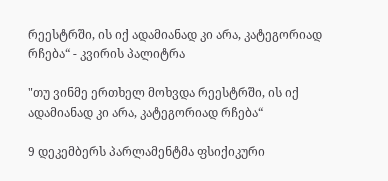რეესტრში, ის იქ ადამიანად კი არა, კატეგორიად რჩება“ - კვირის პალიტრა

"თუ ვინმე ერთხელ მოხვდა რეესტრში, ის იქ ადამიანად კი არა, კატეგორიად რჩება“

9 დეკემბერს პარლამენტმა ფსიქიკური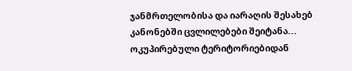ჯანმრთელობისა და იარაღის შესახებ კანონებში ცვლილებები შეიტანა... ოკუპირებული ტერიტორიებიდან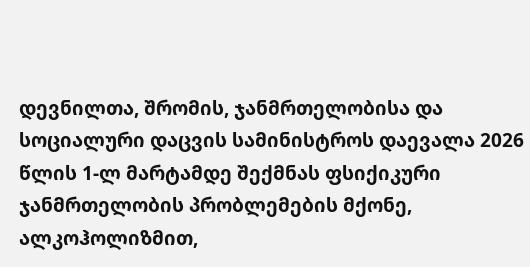დევნილთა, შრომის, ჯანმრთელობისა და სოციალური დაცვის სამინისტროს დაევალა 2026 წლის 1-ლ მარტამდე შექმნას ფსიქიკური ჯანმრთელობის პრობლემების მქონე, ალკოჰოლიზმით,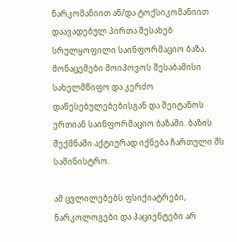ნარკომანიით ან/და ტოქსიკომანიით დაავადებულ პირთა შესახებ სრულყოფილი საინფორმაციო ბაზა. მონაცემები მოიპოვოს შესაბამისი სახელმწიფო და კერძო დაწესებულებებისგან და შეიტანოს ერთიან საინფორმაციო ბაზაში. ბაზის შექმნაში აქტიურად იქნება ჩართული შს სამინისტრო.

ამ ცვლილებებს ფსიქიატრები, ნარკოლოგები და პაციენტები არ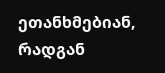ეთანხმებიან, რადგან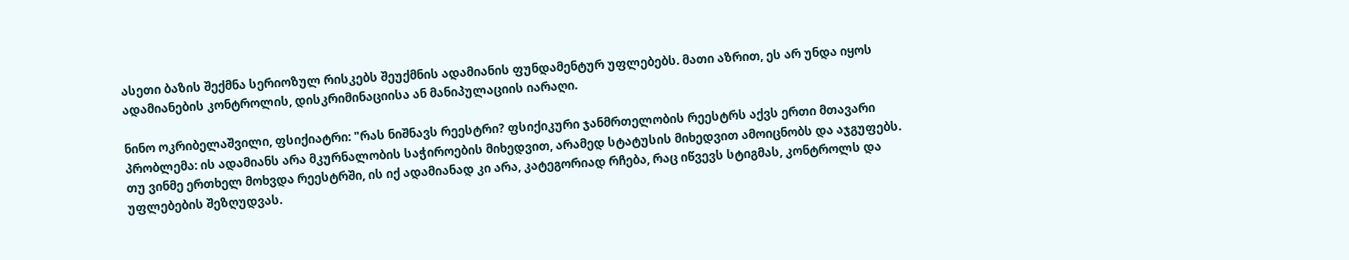ასეთი ბაზის შექმნა სერიოზულ რისკებს შეუქმნის ადამიანის ფუნდამენტურ უფლებებს. მათი აზრით, ეს არ უნდა იყოს ადამიანების კონტროლის, დისკრიმინაციისა ან მანიპულაციის იარაღი.

ნინო ოკრიბელაშვილი, ფსიქიატრი: "რას ნიშნავს რეესტრი? ფსიქიკური ჯანმრთელობის რეესტრს აქვს ერთი მთავარი პრობლემა: ის ადამიანს არა მკურნალობის საჭიროების მიხედვით, არამედ სტატუსის მიხედვით ამოიცნობს და აჯგუფებს. თუ ვინმე ერთხელ მოხვდა რეესტრში, ის იქ ადამიანად კი არა, კატეგორიად რჩება, რაც იწვევს სტიგმას, კონტროლს და უფლებების შეზღუდვას.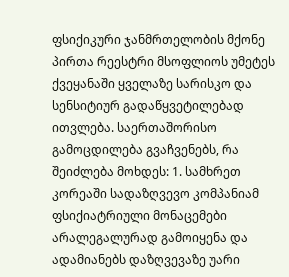ფსიქიკური ჯანმრთელობის მქონე პირთა რეესტრი მსოფლიოს უმეტეს ქვეყანაში ყველაზე სარისკო და სენსიტიურ გადაწყვეტილებად ითვლება. საერთაშორისო გამოცდილება გვაჩვენებს, რა შეიძლება მოხდეს: 1. სამხრეთ კორეაში სადაზღვევო კომპანიამ ფსიქიატრიული მონაცემები არალეგალურად გამოიყენა და ადამიანებს დაზღვევაზე უარი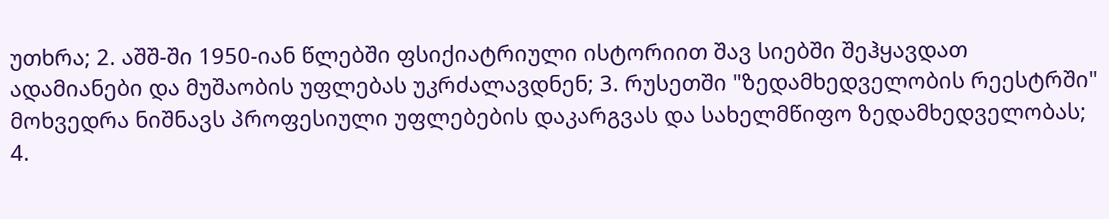უთხრა; 2. აშშ-ში 1950-იან წლებში ფსიქიატრიული ისტორიით შავ სიებში შეჰყავდათ ადამიანები და მუშაობის უფლებას უკრძალავდნენ; 3. რუსეთში "ზედამხედველობის რეესტრში" მოხვედრა ნიშნავს პროფესიული უფლებების დაკარგვას და სახელმწიფო ზედამხედველობას; 4.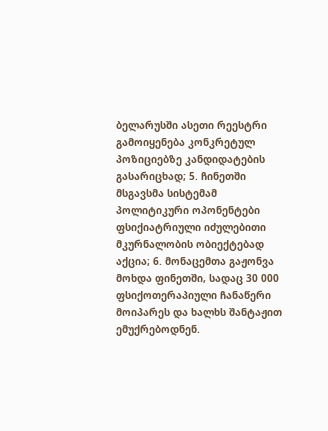ბელარუსში ასეთი რეესტრი გამოიყენება კონკრეტულ პოზიციებზე კანდიდატების გასარიცხად; 5. ჩინეთში მსგავსმა სისტემამ პოლიტიკური ოპონენტები ფსიქიატრიული იძულებითი მკურნალობის ობიექტებად აქცია; 6. მონაცემთა გაჟონვა მოხდა ფინეთში, სადაც 30 000 ფსიქოთერაპიული ჩანაწერი მოიპარეს და ხალხს შანტაჟით ემუქრებოდნენ.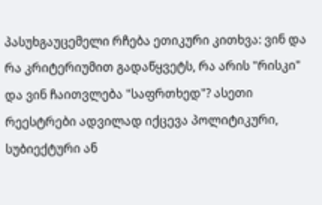პასუხგაუცემელი რჩება ეთიკური კითხვა: ვინ და რა კრიტერიუმით გადაწყვეტს, რა არის "რისკი" და ვინ ჩაითვლება "საფრთხედ"? ასეთი რეესტრები ადვილად იქცევა პოლიტიკური, სუბიექტური ან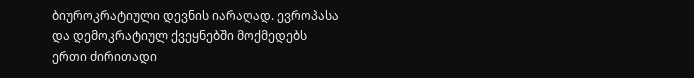ბიუროკრატიული დევნის იარაღად. ევროპასა და დემოკრატიულ ქვეყნებში მოქმედებს ერთი ძირითადი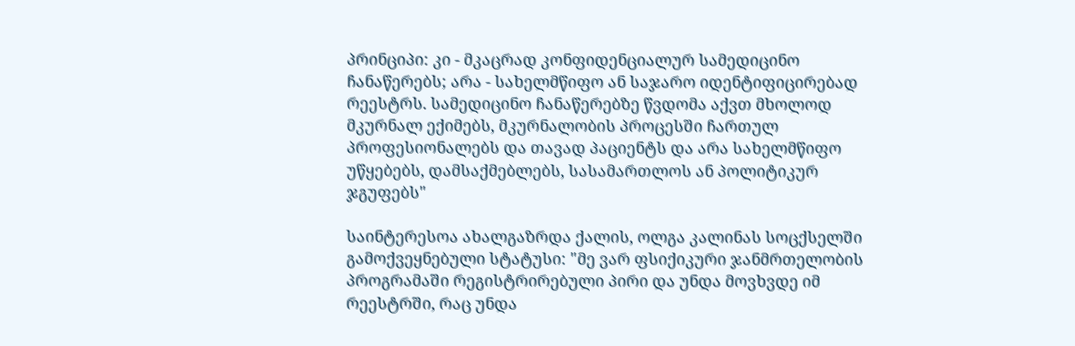პრინციპი: კი - მკაცრად კონფიდენციალურ სამედიცინო ჩანაწერებს; არა - სახელმწიფო ან საჯარო იდენტიფიცირებად რეესტრს. სამედიცინო ჩანაწერებზე წვდომა აქვთ მხოლოდ მკურნალ ექიმებს, მკურნალობის პროცესში ჩართულ პროფესიონალებს და თავად პაციენტს და არა სახელმწიფო უწყებებს, დამსაქმებლებს, სასამართლოს ან პოლიტიკურ ჯგუფებს"

საინტერესოა ახალგაზრდა ქალის, ოლგა კალინას სოცქსელში გამოქვეყნებული სტატუსი: "მე ვარ ფსიქიკური ჯანმრთელობის პროგრამაში რეგისტრირებული პირი და უნდა მოვხვდე იმ რეესტრში, რაც უნდა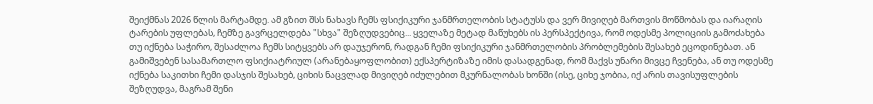შეიქმნას 2026 წლის მარტამდე. ამ გზით შსს ნახავს ჩემს ფსიქიკური ჯანმრთელობის სტატუსს და ვერ მივიღებ მართვის მოწმობას და იარაღის ტარების უფლებას, ჩემზე გავრცელდება "სხვა" შეზღუდვებიც... ყველაზე მეტად მაწუხებს ის პერსპექტივა, რომ ოდესმე პოლიციის გამოძახება თუ იქნება საჭირო, შესაძლოა ჩემს სიტყვებს არ დაუჯერონ, რადგან ჩემი ფსიქიკური ჯანმრთელობის პრობლემების შესახებ ეცოდინებათ. ან გამიშვებენ სასამართლო ფსიქიატრიულ (არანებაყოფლობით) ექსპერტიზაზე იმის დასადგენად, რომ მაქვს უნარი მივცე ჩვენება, ან თუ ოდესმე იქნება საკითხი ჩემი დასჯის შესახებ, ციხის ნაცვლად მივიღებ იძულებით მკურნალობას ხონში (ისე, ციხე ჯობია, იქ არის თავისუფლების შეზღუდვა, მაგრამ შენი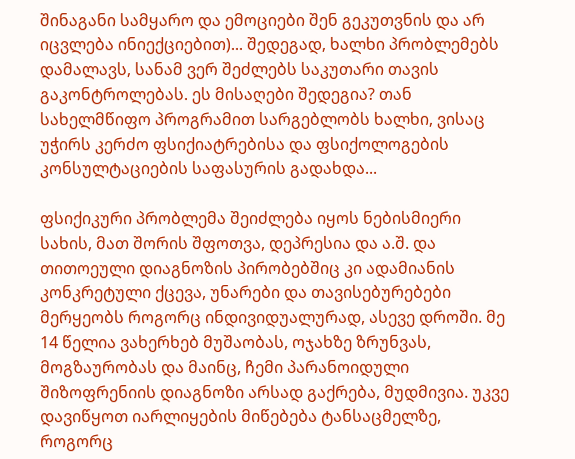შინაგანი სამყარო და ემოციები შენ გეკუთვნის და არ იცვლება ინიექციებით)... შედეგად, ხალხი პრობლემებს დამალავს, სანამ ვერ შეძლებს საკუთარი თავის გაკონტროლებას. ეს მისაღები შედეგია? თან სახელმწიფო პროგრამით სარგებლობს ხალხი, ვისაც უჭირს კერძო ფსიქიატრებისა და ფსიქოლოგების კონსულტაციების საფასურის გადახდა...

ფსიქიკური პრობლემა შეიძლება იყოს ნებისმიერი სახის, მათ შორის შფოთვა, დეპრესია და ა.შ. და თითოეული დიაგნოზის პირობებშიც კი ადამიანის კონკრეტული ქცევა, უნარები და თავისებურებები მერყეობს როგორც ინდივიდუალურად, ასევე დროში. მე 14 წელია ვახერხებ მუშაობას, ოჯახზე ზრუნვას, მოგზაურობას და მაინც, ჩემი პარანოიდული შიზოფრენიის დიაგნოზი არსად გაქრება, მუდმივია. უკვე დავიწყოთ იარლიყების მიწებება ტანსაცმელზე, როგორც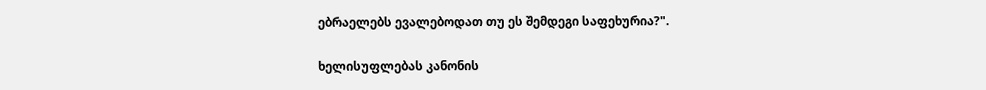ებრაელებს ევალებოდათ თუ ეს შემდეგი საფეხურია?".

ხელისუფლებას კანონის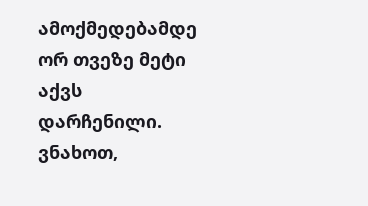ამოქმედებამდე ორ თვეზე მეტი აქვს დარჩენილი. ვნახოთ,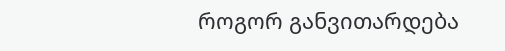როგორ განვითარდება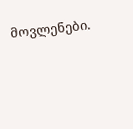მოვლენები.